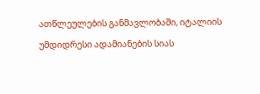ათწლეულების განმავლობაში, იტალიის უმდიდრესი ადამიანების სიას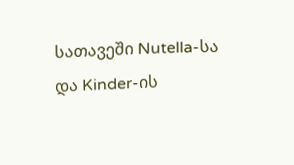სათავეში Nutella-სა და Kinder-ის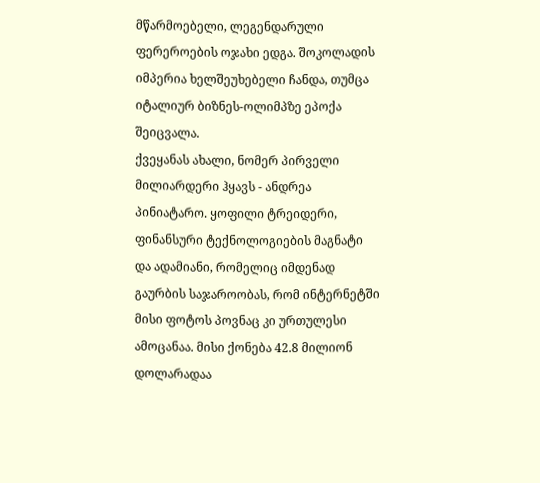მწარმოებელი, ლეგენდარული ფერეროების ოჯახი ედგა. შოკოლადის იმპერია ხელშეუხებელი ჩანდა, თუმცა იტალიურ ბიზნეს-ოლიმპზე ეპოქა შეიცვალა.
ქვეყანას ახალი, ნომერ პირველი მილიარდერი ჰყავს - ანდრეა პინიატარო. ყოფილი ტრეიდერი, ფინანსური ტექნოლოგიების მაგნატი და ადამიანი, რომელიც იმდენად გაურბის საჯაროობას, რომ ინტერნეტში მისი ფოტოს პოვნაც კი ურთულესი ამოცანაა. მისი ქონება 42.8 მილიონ დოლარადაა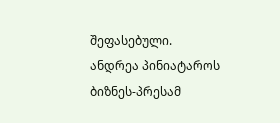შეფასებული.
ანდრეა პინიატაროს ბიზნეს-პრესამ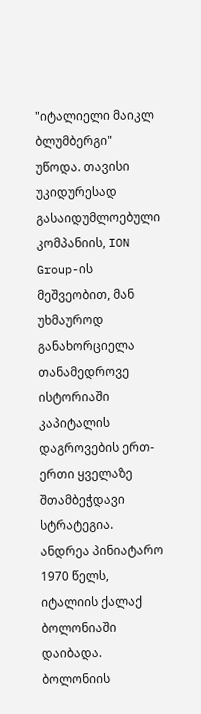"იტალიელი მაიკლ ბლუმბერგი" უწოდა. თავისი უკიდურესად გასაიდუმლოებული კომპანიის, ION Group-ის მეშვეობით, მან უხმაუროდ განახორციელა თანამედროვე ისტორიაში კაპიტალის დაგროვების ერთ-ერთი ყველაზე შთამბეჭდავი სტრატეგია.
ანდრეა პინიატარო 1970 წელს, იტალიის ქალაქ ბოლონიაში დაიბადა. ბოლონიის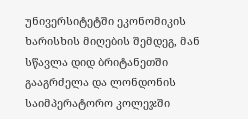უნივერსიტეტში ეკონომიკის ხარისხის მიღების შემდეგ, მან სწავლა დიდ ბრიტანეთში გააგრძელა და ლონდონის საიმპერატორო კოლეჯში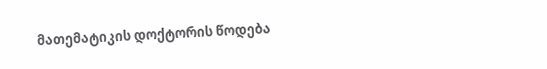მათემატიკის დოქტორის წოდება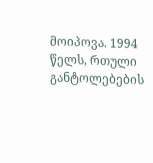მოიპოვა. 1994 წელს, რთული განტოლებების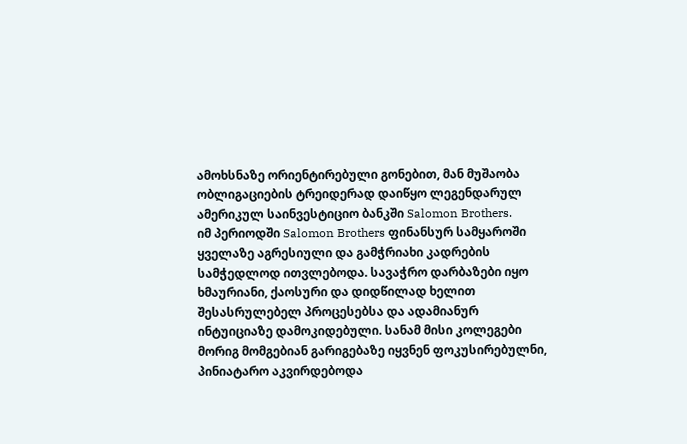ამოხსნაზე ორიენტირებული გონებით, მან მუშაობა ობლიგაციების ტრეიდერად დაიწყო ლეგენდარულ ამერიკულ საინვესტიციო ბანკში Salomon Brothers.
იმ პერიოდში Salomon Brothers ფინანსურ სამყაროში ყველაზე აგრესიული და გამჭრიახი კადრების სამჭედლოდ ითვლებოდა. სავაჭრო დარბაზები იყო ხმაურიანი, ქაოსური და დიდწილად ხელით შესასრულებელ პროცესებსა და ადამიანურ ინტუიციაზე დამოკიდებული. სანამ მისი კოლეგები მორიგ მომგებიან გარიგებაზე იყვნენ ფოკუსირებულნი, პინიატარო აკვირდებოდა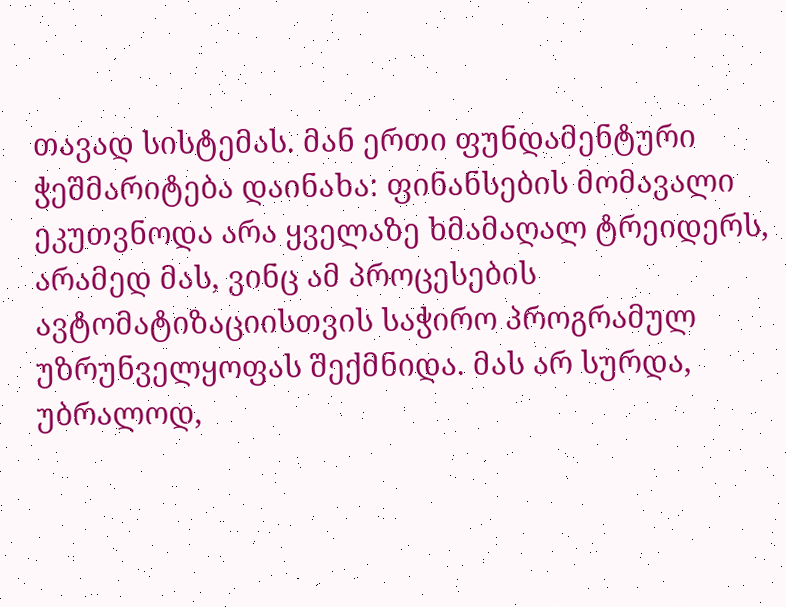თავად სისტემას. მან ერთი ფუნდამენტური ჭეშმარიტება დაინახა: ფინანსების მომავალი ეკუთვნოდა არა ყველაზე ხმამაღალ ტრეიდერს, არამედ მას, ვინც ამ პროცესების ავტომატიზაციისთვის საჭირო პროგრამულ უზრუნველყოფას შექმნიდა. მას არ სურდა, უბრალოდ,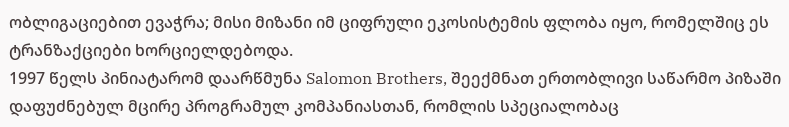ობლიგაციებით ევაჭრა; მისი მიზანი იმ ციფრული ეკოსისტემის ფლობა იყო, რომელშიც ეს ტრანზაქციები ხორციელდებოდა.
1997 წელს პინიატარომ დაარწმუნა Salomon Brothers, შეექმნათ ერთობლივი საწარმო პიზაში დაფუძნებულ მცირე პროგრამულ კომპანიასთან, რომლის სპეციალობაც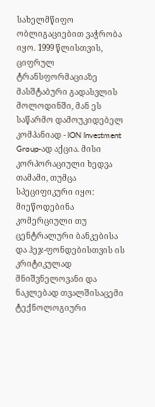სახელმწიფო ობლიგაციებით ვაჭრობა იყო. 1999 წლისთვის, ციფრულ ტრანსფორმაციაზე მასშტაბური გადასვლის მოლოდინში, მან ეს საწარმო დამოუკიდებელ კომპანიად - ION Investment Group-ად აქცია. მისი კორპორაციული ხედვა თამამი, თუმცა სპეციფიკური იყო: მიეწოდებინა კომერციული თუ ცენტრალური ბანკებისა და ჰეჯ-ფონდებისთვის ის კრიტიკულად მნიშვნელოვანი და ნაკლებად თვალშისაცემი ტექნოლოგიური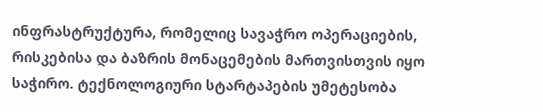ინფრასტრუქტურა, რომელიც სავაჭრო ოპერაციების, რისკებისა და ბაზრის მონაცემების მართვისთვის იყო საჭირო. ტექნოლოგიური სტარტაპების უმეტესობა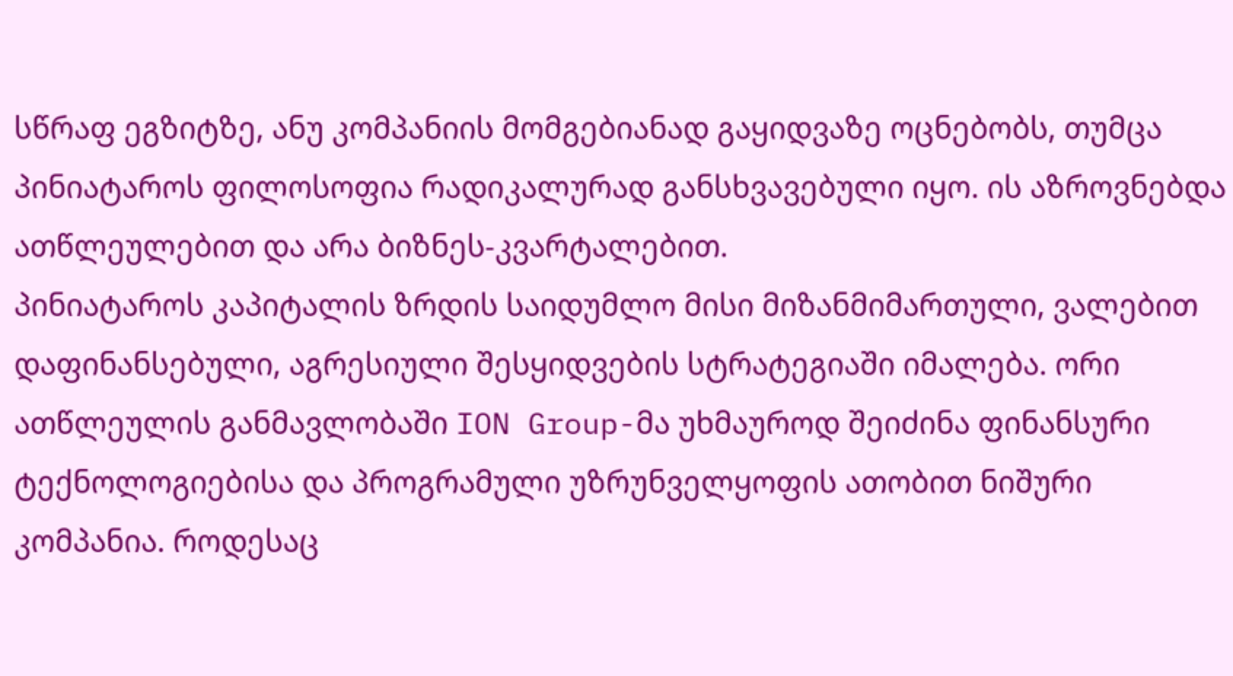სწრაფ ეგზიტზე, ანუ კომპანიის მომგებიანად გაყიდვაზე ოცნებობს, თუმცა პინიატაროს ფილოსოფია რადიკალურად განსხვავებული იყო. ის აზროვნებდა ათწლეულებით და არა ბიზნეს-კვარტალებით.
პინიატაროს კაპიტალის ზრდის საიდუმლო მისი მიზანმიმართული, ვალებით დაფინანსებული, აგრესიული შესყიდვების სტრატეგიაში იმალება. ორი ათწლეულის განმავლობაში ION Group-მა უხმაუროდ შეიძინა ფინანსური ტექნოლოგიებისა და პროგრამული უზრუნველყოფის ათობით ნიშური კომპანია. როდესაც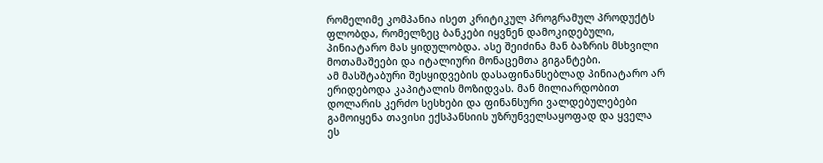რომელიმე კომპანია ისეთ კრიტიკულ პროგრამულ პროდუქტს ფლობდა, რომელზეც ბანკები იყვნენ დამოკიდებული, პინიატარო მას ყიდულობდა. ასე შეიძინა მან ბაზრის მსხვილი მოთამაშეები და იტალიური მონაცემთა გიგანტები.
ამ მასშტაბური შესყიდვების დასაფინანსებლად პინიატარო არ ერიდებოდა კაპიტალის მოზიდვას. მან მილიარდობით დოლარის კერძო სესხები და ფინანსური ვალდებულებები გამოიყენა თავისი ექსპანსიის უზრუნველსაყოფად და ყველა ეს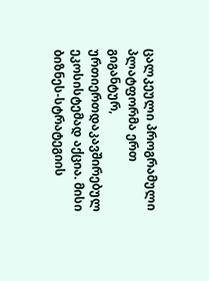ცალკეული პროგრამული პლატფორმა ერთ გიგანტურ, ურთიერთდაკავშირებულ ეკოსისტემად აქცია. მისი ბიზნეს-სტრატეგიის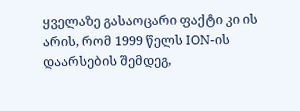ყველაზე გასაოცარი ფაქტი კი ის არის, რომ 1999 წელს ION-ის დაარსების შემდეგ,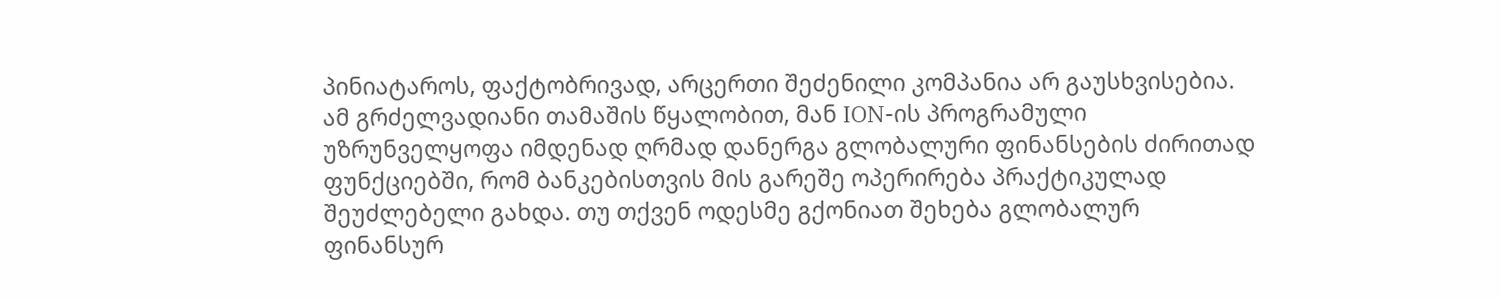პინიატაროს, ფაქტობრივად, არცერთი შეძენილი კომპანია არ გაუსხვისებია. ამ გრძელვადიანი თამაშის წყალობით, მან ION-ის პროგრამული უზრუნველყოფა იმდენად ღრმად დანერგა გლობალური ფინანსების ძირითად ფუნქციებში, რომ ბანკებისთვის მის გარეშე ოპერირება პრაქტიკულად შეუძლებელი გახდა. თუ თქვენ ოდესმე გქონიათ შეხება გლობალურ ფინანსურ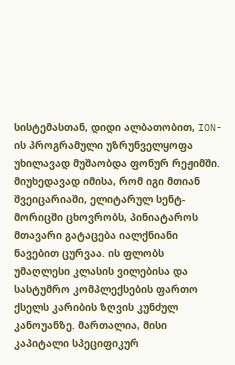სისტემასთან, დიდი ალბათობით, ION-ის პროგრამული უზრუნველყოფა უხილავად მუშაობდა ფონურ რეჟიმში.
მიუხედავად იმისა, რომ იგი მთიან შვეიცარიაში, ელიტარულ სენტ-მორიცში ცხოვრობს, პინიატაროს მთავარი გატაცება იალქნიანი ნავებით ცურვაა. ის ფლობს უმაღლესი კლასის ვილებისა და სასტუმრო კომპლექსების ფართო ქსელს კარიბის ზღვის კუნძულ კანოუანზე. მართალია, მისი კაპიტალი სპეციფიკურ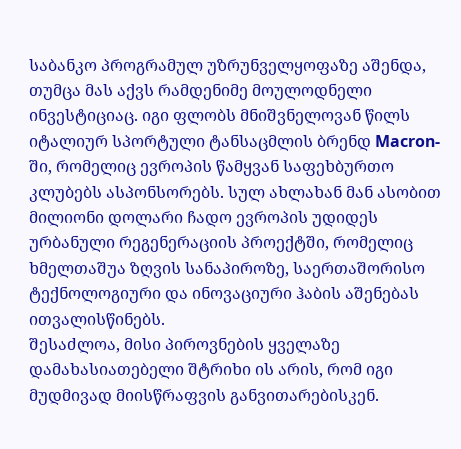საბანკო პროგრამულ უზრუნველყოფაზე აშენდა, თუმცა მას აქვს რამდენიმე მოულოდნელი ინვესტიციაც. იგი ფლობს მნიშვნელოვან წილს იტალიურ სპორტული ტანსაცმლის ბრენდ Macron-ში, რომელიც ევროპის წამყვან საფეხბურთო კლუბებს ასპონსორებს. სულ ახლახან მან ასობით მილიონი დოლარი ჩადო ევროპის უდიდეს ურბანული რეგენერაციის პროექტში, რომელიც ხმელთაშუა ზღვის სანაპიროზე, საერთაშორისო ტექნოლოგიური და ინოვაციური ჰაბის აშენებას ითვალისწინებს.
შესაძლოა, მისი პიროვნების ყველაზე დამახასიათებელი შტრიხი ის არის, რომ იგი მუდმივად მიისწრაფვის განვითარებისკენ.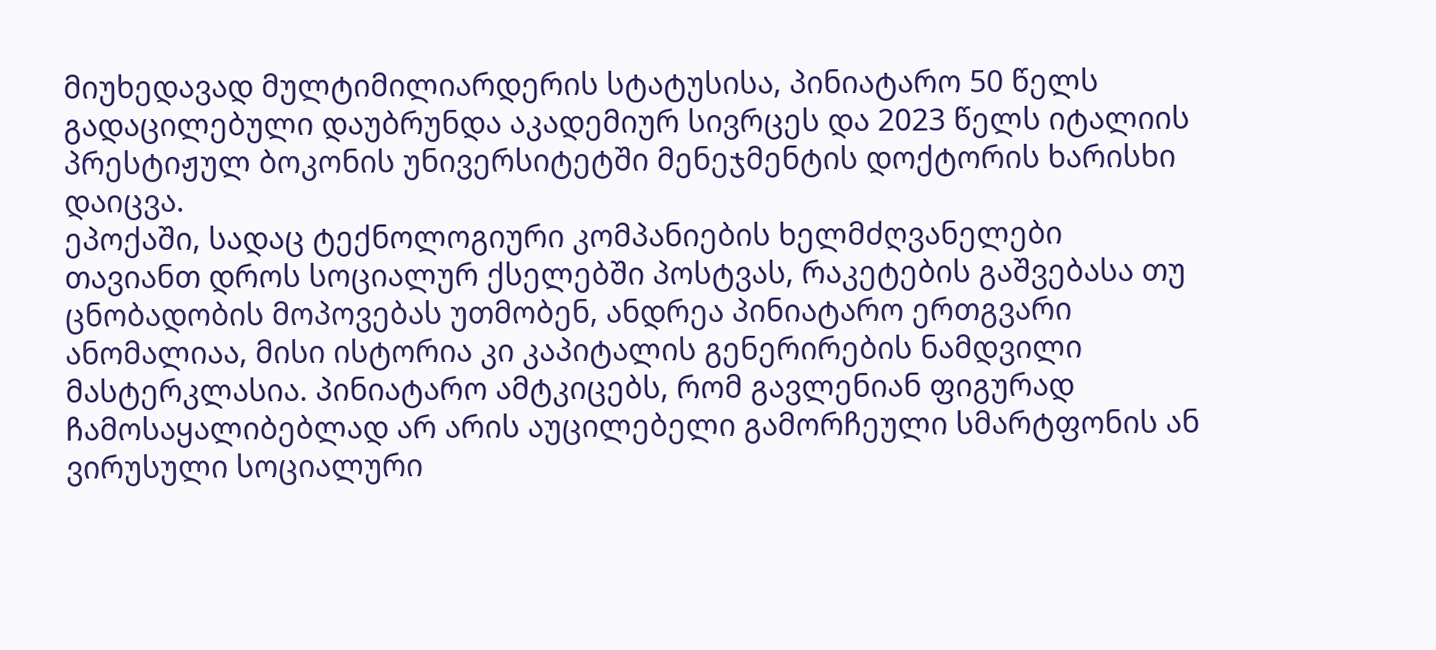მიუხედავად მულტიმილიარდერის სტატუსისა, პინიატარო 50 წელს გადაცილებული დაუბრუნდა აკადემიურ სივრცეს და 2023 წელს იტალიის პრესტიჟულ ბოკონის უნივერსიტეტში მენეჯმენტის დოქტორის ხარისხი დაიცვა.
ეპოქაში, სადაც ტექნოლოგიური კომპანიების ხელმძღვანელები თავიანთ დროს სოციალურ ქსელებში პოსტვას, რაკეტების გაშვებასა თუ ცნობადობის მოპოვებას უთმობენ, ანდრეა პინიატარო ერთგვარი ანომალიაა, მისი ისტორია კი კაპიტალის გენერირების ნამდვილი მასტერკლასია. პინიატარო ამტკიცებს, რომ გავლენიან ფიგურად ჩამოსაყალიბებლად არ არის აუცილებელი გამორჩეული სმარტფონის ან ვირუსული სოციალური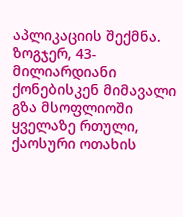აპლიკაციის შექმნა. ზოგჯერ, 43-მილიარდიანი ქონებისკენ მიმავალი გზა მსოფლიოში ყველაზე რთული, ქაოსური ოთახის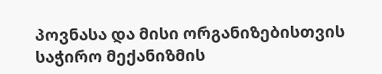პოვნასა და მისი ორგანიზებისთვის საჭირო მექანიზმის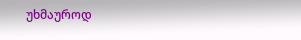უხმაუროდ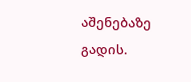აშენებაზე გადის.